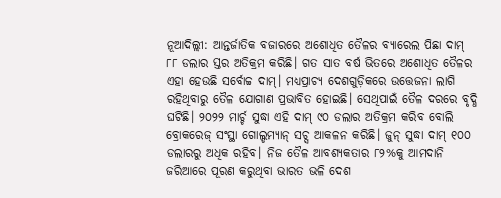ନୂଆଦିଲ୍ଲୀ: ଆନ୍ତର୍ଜାତିକ ବଜାରରେ ଅଶୋଧିତ ତୈଳର ବ୍ୟାରେଲ ପିଛା ଦାମ୍ ୮୮ ଡଲାର ସ୍ତର ଅତିକ୍ରମ କରିଛି। ଗତ ସାତ ବର୍ଷ ଭିତରେ ଅଶୋଧିତ ତୈଳର ଏହା ହେଉଛି ସର୍ବୋଚ୍ଚ ଦାମ୍। ମଧ୍ୟପ୍ରାଚ୍ୟ ଦେଶଗୁଡ଼ିକରେ ଉତ୍ତେଜନା ଲାଗି ରହିଥିବାରୁ ତୈଳ ଯୋଗାଣ ପ୍ରଭାବିତ ହୋଇଛି। ସେଥିପାଇଁ ତୈଳ ଦରରେ ବୃଦ୍ଧି ଘଟିଛି। ୨୦୨୨ ମାର୍ଚ୍ଚ ସୁଦ୍ଧା ଏହି ଦାମ୍ ୯୦ ଡଲାର ଅତିକ୍ରମ କରିବ ବୋଲି ବ୍ରୋକରେଜ୍ ସଂସ୍ଥା ଗୋଲ୍ଡମ୍ୟାନ୍ ସଚ୍ସ ଆକଳନ କରିଛି। ଜୁନ୍ ସୁଦ୍ଧା ଦାମ୍ ୧୦୦ ଡଲାରରୁ ଅଧିକ ରହିବ। ନିଜ ତୈଳ ଆବଶ୍ୟକତାର ୮୨%କୁ ଆମଦାନି ଜରିଆରେ ପୂରଣ କରୁଥିବା ଭାରତ ଭଳି ଦେଶ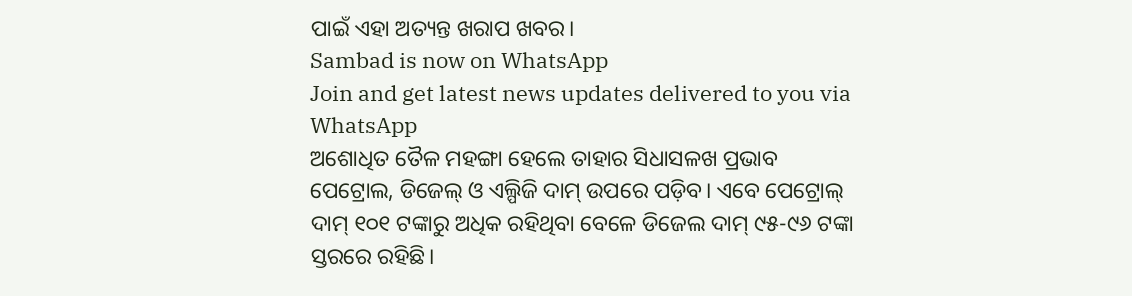ପାଇଁ ଏହା ଅତ୍ୟନ୍ତ ଖରାପ ଖବର।
Sambad is now on WhatsApp
Join and get latest news updates delivered to you via WhatsApp
ଅଶୋଧିତ ତୈଳ ମହଙ୍ଗା ହେଲେ ତାହାର ସିଧାସଳଖ ପ୍ରଭାବ ପେଟ୍ରୋଲ, ଡିଜେଲ୍ ଓ ଏଲ୍ପିଜି ଦାମ୍ ଉପରେ ପଡ଼ିବ। ଏବେ ପେଟ୍ରୋଲ୍ ଦାମ୍ ୧୦୧ ଟଙ୍କାରୁ ଅଧିକ ରହିଥିବା ବେଳେ ଡିଜେଲ ଦାମ୍ ୯୫-୯୬ ଟଙ୍କା ସ୍ତରରେ ରହିଛି।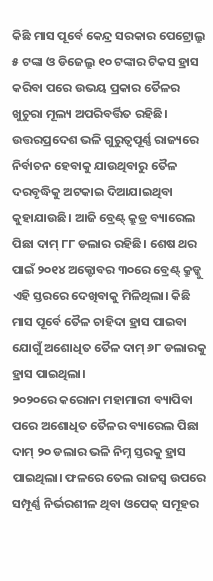କିଛି ମାସ ପୂର୍ବେ କେନ୍ଦ୍ର ସରକାର ପେଟ୍ରୋଲ୍ରୁ ୫ ଟଙ୍କା ଓ ଡିଜେଲ୍ରୁ ୧୦ ଟଙ୍କାର ଟିକସ ହ୍ରାସ କରିବା ପରେ ଉଭୟ ପ୍ରକାର ତୈଳର ଖୁଚୁରା ମୂଲ୍ୟ ଅପରିବର୍ତ୍ତିତ ରହିଛି। ଉତ୍ତରପ୍ରଦେଶ ଭଳି ଗୁରୁତ୍ବପୂର୍ଣ୍ଣ ରାଜ୍ୟରେ ନିର୍ବାଚନ ହେବାକୁ ଯାଉଥିବାରୁ ତୈଳ ଦରବୃଦ୍ଧିକୁ ଅଟକାଇ ଦିଆଯାଇଥିବା କୁହାଯାଉଛି। ଆଜି ବ୍ରେଣ୍ଟ୍ କ୍ରୁଡ୍ର ବ୍ୟାରେଲ ପିଛା ଦାମ୍ ୮୮ ଡଲାର ରହିଛି। ଶେଷ ଥର ପାଇଁ ୨୦୧୪ ଅକ୍ଟୋବର ୩୦ରେ ବ୍ରେଣ୍ଟ୍ କ୍ରୁଡ୍କୁ ଏହି ସ୍ତରରେ ଦେଖିବାକୁ ମିଳିଥିଲା। କିଛି ମାସ ପୂର୍ବେ ତୈଳ ଚାହିଦା ହ୍ରାସ ପାଇବା ଯୋଗୁଁ ଅଶୋଧିତ ତୈଳ ଦାମ୍ ୬୮ ଡଲାରକୁ ହ୍ରାସ ପାଇଥିଲା।
୨୦୨୦ରେ କରୋନା ମହାମାରୀ ବ୍ୟାପିବା ପରେ ଅଶୋଧିତ ତୈଳର ବ୍ୟାରେଲ ପିଛା ଦାମ୍ ୨୦ ଡଲାର ଭଳି ନିମ୍ନ ସ୍ତରକୁ ହ୍ରାସ ପାଇଥିଲା। ଫଳରେ ତେଲ ରାଜସ୍ବ ଉପରେ ସମ୍ପୂର୍ଣ୍ଣ ନିର୍ଭରଶୀଳ ଥିବା ଓପେକ୍ ସମୂହର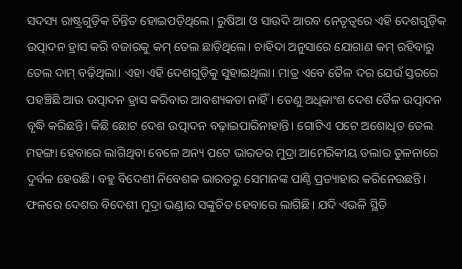ସଦସ୍ୟ ରାଷ୍ଟ୍ରଗୁଡ଼ିକ ଚିନ୍ତିତ ହୋଇପଡ଼ିଥିଲେ। ରୁଷିଆ ଓ ସାଉଦି ଆରବ ନେତୃତ୍ବରେ ଏହି ଦେଶଗୁଡ଼ିକ ଉତ୍ପାଦନ ହ୍ରାସ କରି ବଜାରକୁ କମ୍ ତେଲ ଛାଡ଼ିଥିଲେ। ଚାହିଦା ଅନୁସାରେ ଯୋଗାଣ କମ୍ ରହିବାରୁ ତେଲ ଦାମ୍ ବଢ଼ିଥିଲା। ଏହା ଏହି ଦେଶଗୁଡ଼ିକୁ ସୁହାଇଥିଲା। ମାତ୍ର ଏବେ ତୈଳ ଦର ଯେଉଁ ସ୍ତରରେ ପହଞ୍ଚିଛି ଆଉ ଉତ୍ପାଦନ ହ୍ରାସ କରିବାର ଆବଶ୍ୟକତା ନାହିଁ। ତେଣୁ ଅଧିକାଂଶ ଦେଶ ତୈଳ ଉତ୍ପାଦନ ବୃଦ୍ଧି କରିଛନ୍ତି। କିଛି ଛୋଟ ଦେଶ ଉତ୍ପାଦନ ବଢ଼ାଇପାରିନାହାନ୍ତି। ଗୋଟିଏ ପଟେ ଅଶୋଧିତ ତେଲ ମହଙ୍ଗା ହେବାରେ ଲାଗିଥିବା ବେଳେ ଅନ୍ୟ ପଟେ ଭାରତର ମୁଦ୍ରା ଆମେରିକୀୟ ଡଲାର ତୁଳନାରେ ଦୁର୍ବଳ ହେଉଛି। ବହୁ ବିଦେଶୀ ନିବେଶକ ଭାରତରୁ ସେମାନଙ୍କ ପାଣ୍ଠି ପ୍ରତ୍ୟାହାର କରିନେଉଛନ୍ତି। ଫଳରେ ଦେଶର ବିଦେଶୀ ମୁଦ୍ରା ଭଣ୍ଡାର ସଙ୍କୁଚିତ ହେବାରେ ଲାଗିଛି। ଯଦି ଏଭଳି ସ୍ଥିତି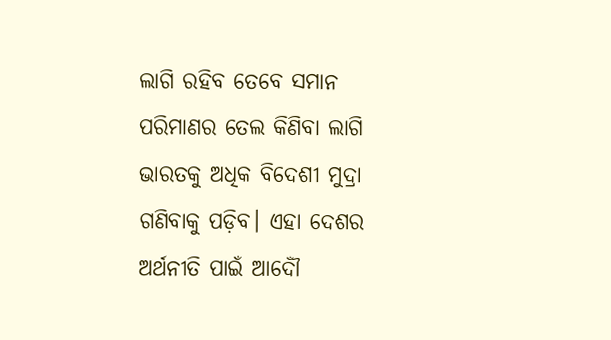ଲାଗି ରହିବ ତେବେ ସମାନ ପରିମାଣର ତେଲ କିଣିବା ଲାଗି ଭାରତକୁ ଅଧିକ ବିଦେଶୀ ମୁଦ୍ରା ଗଣିବାକୁ ପଡ଼ିବ। ଏହା ଦେଶର ଅର୍ଥନୀତି ପାଇଁ ଆଦୌଁ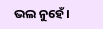ଭଲ ନୁହେଁ।